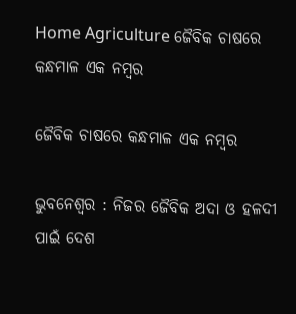Home Agriculture ଜୈବିକ ଚାଷରେ କନ୍ଧମାଳ ଏକ ନମ୍ବର

ଜୈବିକ ଚାଷରେ କନ୍ଧମାଳ ଏକ ନମ୍ବର

ଭୁବନେଶ୍ୱର : ନିଜର ଜୈବିକ ଅଦା ଓ ହଳଦୀ ପାଇଁ ଦେଶ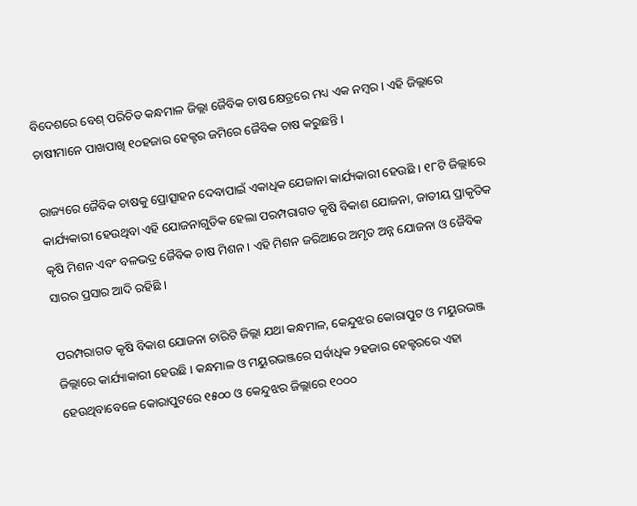ବିଦେଶରେ ବେଶ୍‍ ପରିଚିତ କନ୍ଧମାଳ ଜିଲ୍ଲା ଜୈବିକ ଚାଷ କ୍ଷେତ୍ରରେ ମଧ୍ୟ ଏକ ନମ୍ବର । ଏହି ଜିଲ୍ଲାରେ ଚାଷୀମାନେ ପାଖପାଖି ୧୦ହଜାର ହେକ୍ଟର ଜମିରେ ଜୈବିକ ଚାଷ କରୁଛନ୍ତି ।

ରାଜ୍ୟରେ ଜୈବିକ ଚାଷକୁ ପ୍ରୋତ୍ସାହନ ଦେବାପାଇଁ ଏକାଧିକ ଯେଜାନା କାର୍ଯ୍ୟକାରୀ ହେଉଛି । ୧୮ଟି ଜିଲ୍ଲାରେ କାର୍ଯ୍ୟକାରୀ ହେଉଥିବା ଏହି ଯୋଜନାଗୁଡିକ ହେଲା ପରମ୍ପରାଗତ କୃଷି ବିକାଶ ଯୋଜନା, ଜାତୀୟ ପ୍ରାକୃତିକ କୃଷି ମିଶନ ଏବଂ ବଳଭଦ୍ର ଜୈବିକ ଚାଷ ମିଶନ । ଏହି ମିଶନ ଜରିଆରେ ଅମୃତ ଅନ୍ନ ଯୋଜନା ଓ ଜୈବିକ ସାରର ପ୍ରସାର ଆଦି ରହିଛି ।

ପରମ୍ପରାଗତ କୃଷି ବିକାଶ ଯୋଜନା ଚାରିଟି ଜିଲ୍ଲା ଯଥା କନ୍ଧମାଳ, କେନ୍ଦୁଝର କୋରାପୁଟ ଓ ମୟୁରଭଞ୍ଜ ଜିଲ୍ଲାରେ କାର୍ଯ୍ୟାକାରୀ ହେଉଛି । କନ୍ଧମାଳ ଓ ମୟୁରଭଞ୍ଜରେ ସର୍ବାଧିକ ୨ହଜାର ହେକ୍ଟରରେ ଏହା ହେଉଥିବାବେଳେ କୋରାପୁଟରେ ୧୫୦୦ ଓ କେନ୍ଦୁଝର ଜିଲ୍ଲାରେ ୧୦୦୦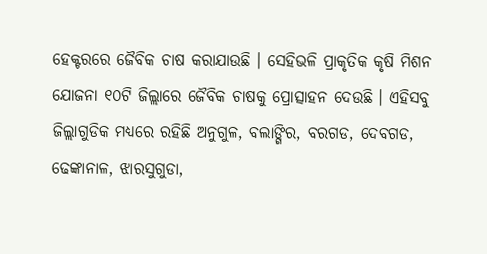ହେକ୍ଟରରେ ଜୈବିକ ଚାଷ କରାଯାଉଛି । ସେହିଭଳି ପ୍ରାକୃତିକ କୃଷି ମିଶନ ଯୋଜନା ୧୦ଟି ଜିଲ୍ଲାରେ ଜୈବିକ ଚାଷକୁ ପ୍ରୋତ୍ସାହନ ଦେଉଛି । ଏହିସବୁ ଜିଲ୍ଲାଗୁଡିକ ମଧ୍ୟରେ ରହିଛି ଅନୁଗୁଳ, ବଲାଙ୍ଗିର, ବରଗଡ, ଦେବଗଡ, ଢେଙ୍କାନାଳ, ଝାରସୁଗୁଡା,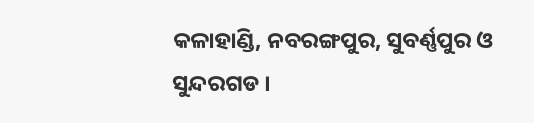କଳାହାଣ୍ଡି, ନବରଙ୍ଗପୁର, ସୁବର୍ଣ୍ଣପୁର ଓ ସୁନ୍ଦରଗଡ ।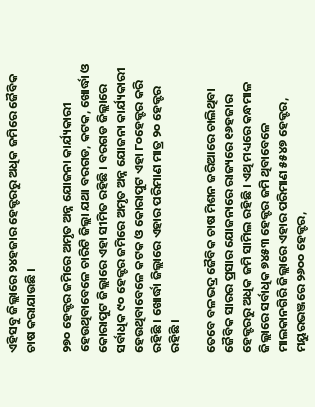ଏହିସବୁ ଜିଲ୍ଲାରେ ୨୪ହଜାର ହେକ୍ଟରରୁ ଅଧିକ ଜମିରେ ଜୈବିକ ଚାଷ କରାଯାଉଛି ।

୨୭୦ ହେକ୍ଟର ଜମିରେ ଅମୃତ ଅନ୍ନ ଯୋଜନା କାର୍ଯ୍ୟକାରୀ ହେଉଥିବାବେଳେ ଚାରିଟି ଜିଲ୍ଲା ଯଥା ବରଗଡ, କଟକ, ଖୋର୍ଦ୍ଧା ଓ କୋରାପୁଟ ଜିଲ୍ଲାରେ ଏହା ସୀମିତ ରହିଛି । ବରଗଡ ଜିଲ୍ଲାରେ ସର୍ବାଧିକ ୯୦ ହେକ୍ଟର ଜମିରେ ଅମୃତ ଅନ୍ନ ଯୋଜନା କାର୍ଯ୍ୟକାରୀ ହେଉଥିବାବେଳେ କଟକ ଓ କୋରାପୁଟ ଏହା ୮୦ହେକ୍ଟର କରି ରହିଛି । ଖୋର୍ଦ୍ଧା ଜିଲ୍ଲାରେ ଏହାର ପରିମାଣ ମାତ୍ର ୨୦ ହେକ୍ଟର ରହିଛି ।

ତେବେ ବଳଭଦ୍ର ଜୈବିକ ଚାଷ ମିଶନ ଜରିଆରେ ଚାଲିଥିବା ଜୈବିକ ସାରର ପ୍ରସାର ଯୋଜନାରେ ରାଜ୍ୟରେ ୧୬ହଜାର ହେକ୍ଟରରୁ ଅଧିକ ଜମି ସାମିଲ ରହିଛି । ଏଥି ମଧ୍ୟରେ କନ୍ଧମାଳ ଜିଲ୍ଲାରେ ସର୍ବାଧିକ ୭୪୫୩ ହେକ୍ଟର ଜମି ଥିବାବେଳେ ମାଲକାନଗିରି ଜିଲ୍ଲାରେ ଏହାର ପରିମାଣ ୫୫୪୭ ହେକ୍ଟର, ମୟୁରଭଞ୍ଜରେ ୨୬୦୦ ହେକ୍ଟର,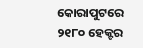କୋରାପୁଟରେ ୨୧୮୦ ହେକ୍ଟର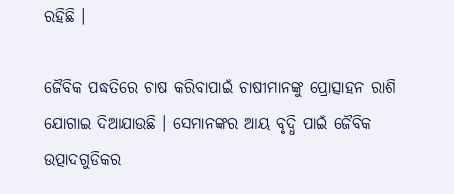ରହିଛି ।

ଜୈବିକ ପଦ୍ଧତିରେ ଚାଷ କରିବାପାଇଁ ଚାଷୀମାନଙ୍କୁ ପ୍ରୋତ୍ସାହନ ରାଶି ଯୋଗାଇ ଦିଆଯାଉଛି । ସେମାନଙ୍କର ଆୟ ବୃଦ୍ଧି ପାଇଁ ଜୈବିକ ଉତ୍ପାଦଗୁଡିକର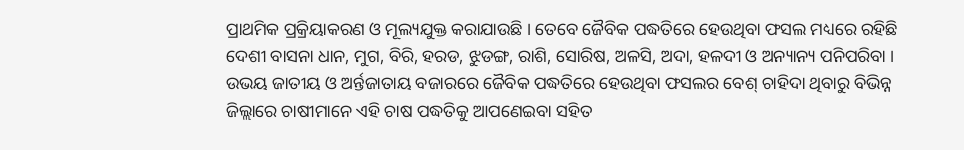ପ୍ରାଥମିକ ପ୍ରକ୍ରିୟାକରଣ ଓ ମୂଲ୍ୟଯୁକ୍ତ କରାଯାଉଛି । ତେବେ ଜୈବିକ ପଦ୍ଧତିରେ ହେଉଥିବା ଫସଲ ମଧ୍ୟରେ ରହିଛି ଦେଶୀ ବାସନା ଧାନ, ମୁଗ, ବିରି, ହରଡ, ଝୁଡଙ୍ଗ, ରାଶି, ସୋରିଷ, ଅଳସି, ଅଦା, ହଳଦୀ ଓ ଅନ୍ୟାନ୍ୟ ପନିପରିବା । ଉଭୟ ଜାତୀୟ ଓ ଅର୍ନ୍ତଜାତାୟ ବଜାରରେ ଜୈବିକ ପଦ୍ଧତିରେ ହେଉଥିବା ଫସଲର ବେଶ୍‍ ଚାହିଦା ଥିବାରୁ ବିଭିନ୍ନ ଜିଲ୍ଲାରେ ଚାଷୀମାନେ ଏହି ଚାଷ ପଦ୍ଧତିକୁ ଆପଣେଇବା ସହିତ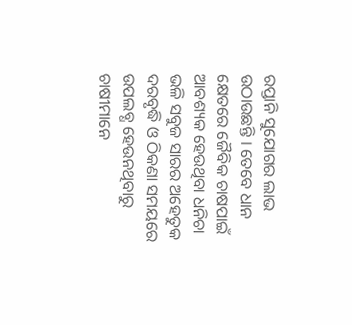ରପ୍ତାନି ସୁଯୋଗର ଲାଭ ଉଠାଉଛନ୍ତି । ତେବେ ଧାନ କ୍ଷେତରେ ଜୈବିକ ଚାଷପାଇଁ ଆବଶ୍ୟକ ହେଉଥିବା ଧନିଚା ଭଳି ସବୁଜ ସାରର ଅହେତୁକ ଦରବୃଦ୍ଧି ଓ ଠିକଣା ସମୟରେ ଉପଲବ୍ଧ ହେଉନଥିବାରୁ ଚାଷୀମାନେ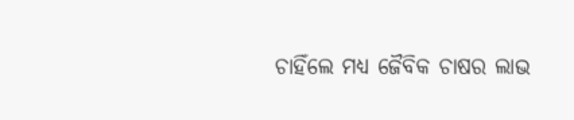ଚାହିଁଲେ ମଧ୍ୟ ଜୈବିକ ଚାଷର ଲାଭ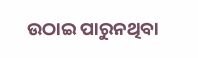ଉଠାଇ ପାରୁନଥିବା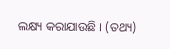ଲକ୍ଷ୍ୟ କରାଯାଉଛି । (ତଥ୍ୟ)